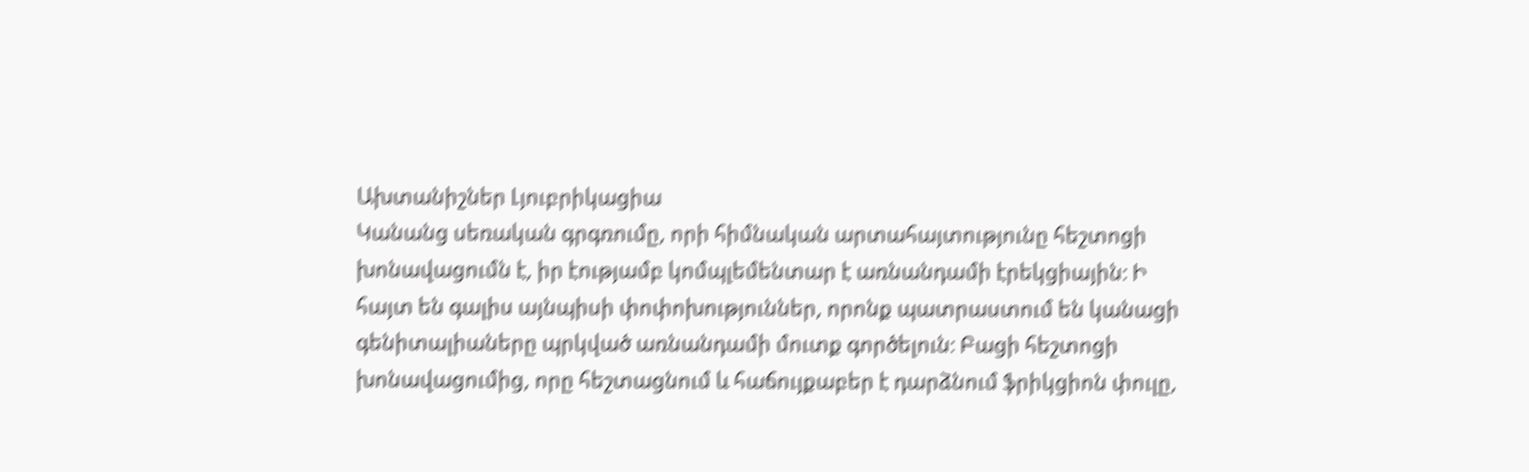Ախտանիշներ Լյուբրիկացիա
Կանանց սեռական գրգռումը, որի հիմնական արտահայտությունը հեշտոցի խոնավացումն է, իր էությամբ կոմպլեմենտար է առնանդամի էրեկցիային։ Ի հայտ են գալիս այնպիսի փոփոխություններ, որոնք պատրաստում են կանացի գենիտալիաները պրկված առնանդամի մուտք գործելուն։ Բացի հեշտոցի խոնավացումից, որը հեշտացնում և հաճույքաբեր է դարձնում ֆրիկցիոն փուլը,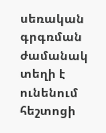սեռական գրգռման ժամանակ տեղի է ունենում հեշտոցի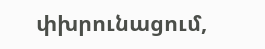փխրունացում,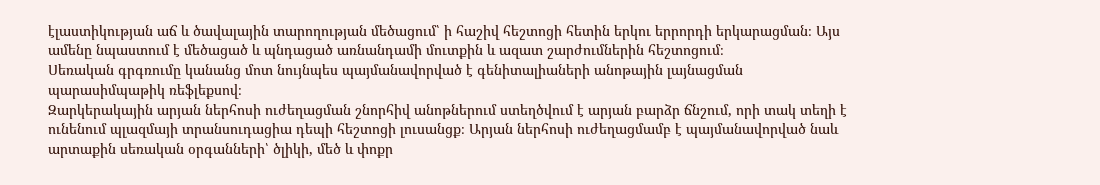էլաստիկության աճ և ծավալային տարողության մեծացում՝ ի հաշիվ հեշտոցի հետին երկու երրորդի երկարացման։ Այս ամենը նպաստում է մեծացած և պնդացած առնանդամի մուտքին և ազատ շարժումներին հեշտոցում։
Սեռական գրգռումը կանանց մոտ նույնպես պայմանավորված է գենիտալիաների անոթային լայնացման պարասիմպաթիկ ռեֆլեքսով։
Զարկերակային արյան ներհոսի ուժեղացման շնորհիվ անոթներում ստեղծվում է արյան բարձր ճնշում, որի տակ տեղի է ունենում պլազմայի տրանսուդացիա դեպի հեշտոցի լուսանցք։ Արյան ներհոսի ուժեղացմամբ է պայմանավորված նաև արտաքին սեռական օրգանների՝ ծլիկի, մեծ և փոքր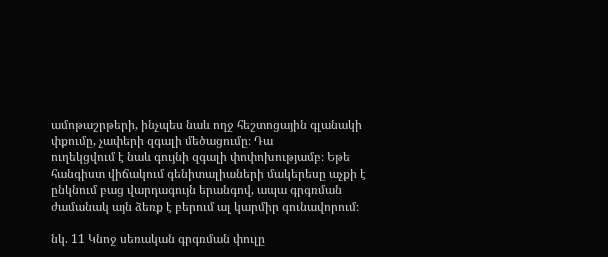ամոթաշրթերի, ինչպես նաև ողջ հեշտոցային գլանակի փքումը, չափերի զգալի մեծացումը։ Դա
ուղեկցվում է նաև գույնի զգալի փոփոխությամբ։ Եթե հանգիստ վիճակում գենիտալիաների մակերեսը աչքի է ընկնում բաց վարդագույն երանգով, ապա գրգռման ժամանակ այն ձեռք է բերում ալ կարմիր գունավորում։

նկ. 11 Կնոջ սեռական գրգռման փուլը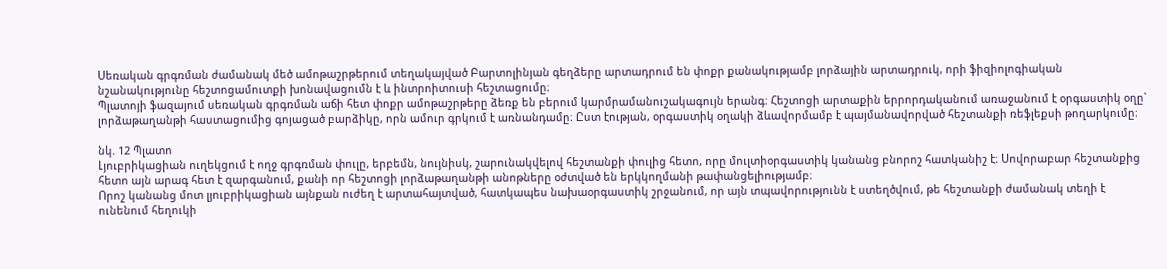Սեռական գրգռման ժամանակ մեծ ամոթաշրթերում տեղակայված Բարտոլինյան գեղձերը արտադրում են փոքր քանակությամբ լորձային արտադրուկ, որի ֆիզիոլոգիական նշանակությունը հեշտոցամուտքի խոնավացումն է և ինտրոիտուսի հեշտացումը։
Պլատոյի ֆազայում սեռական գրգռման աճի հետ փոքր ամոթաշրթերը ձեռք են բերում կարմրամանուշակագույն երանգ։ Հեշտոցի արտաքին երրորդականում առաջանում է օրգաստիկ օղը` լորձաթաղանթի հաստացումից գոյացած բարձիկը, որն ամուր գրկում է առնանդամը։ Ըստ էության, օրգաստիկ օղակի ձևավորմամբ է պայմանավորված հեշտանքի ռեֆլեքսի թողարկումը։

նկ. 12 Պլատո
Լյուբրիկացիան ուղեկցում է ողջ գրգռման փուլը, երբեմն, նույնիսկ, շարունակվելով հեշտանքի փուլից հետո, որը մուլտիօրգաստիկ կանանց բնորոշ հատկանիշ է։ Սովորաբար հեշտանքից հետո այն արագ հետ է զարգանում, քանի որ հեշտոցի լորձաթաղանթի անոթները օժտված են երկկողմանի թափանցելիությամբ։
Որոշ կանանց մոտ լյուբրիկացիան այնքան ուժեղ է արտահայտված, հատկապես նախաօրգաստիկ շրջանում, որ այն տպավորությունն է ստեղծվում, թե հեշտանքի ժամանակ տեղի է ունենում հեղուկի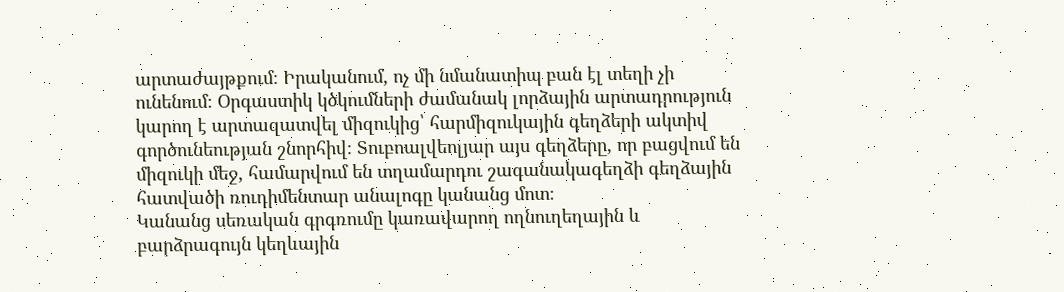արտաժայթքում։ Իրականում, ոչ մի նմանատիպ բան էլ տեղի չի ունենում։ Օրգաստիկ կծկումների ժամանակ լորձային արտադրություն կարող է արտազատվել միզուկից՝ հարմիզուկային գեղձերի ակտիվ գործունեության շնորհիվ։ Տուբոալվեոլյար այս գեղձերը, որ բացվում են միզուկի մեջ, համարվում են տղամարդու շագանակագեղձի գեղձային հատվածի ռուդիմենտար անալոգը կանանց մոտ։
Կանանց սեռական գրգռումը կառավարող ողնուղեղային և բարձրագույն կեղևային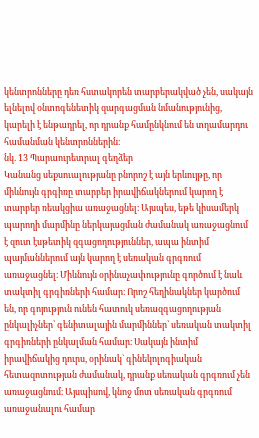կենտրոնները դեռ հստակորեն տարբերակված չեն, սակայն ելնելով օնտոգենետիկ զարգացման նմանությունից, կարելի է ենթադրել, որ դրանք համընկնում են տղամարդու համանման կենտրոններին։
նկ. 13 Պարաուրետրալ գեղձեր
Կանանց սեքսուալությանը բնորոշ է այն երևույթը, որ միևնույն գրգիռը տարբեր իրավիճակներում կարող է տարբեր ռեակցիա առաջացնել։ Այսպես, եթե կիսամերկ պարողի մարմինը ներկայացման ժամանակ առաջացնում է զուտ էսթետիկ զգացողություններ, ապա ինտիմ պայմաններում այն կարող է սեռական գրգռում առաջացնել։ Միևնույն օրինաչափությունը գործում է նաև տակտիլ գրգիռների համար։ Որոշ հեղինակներ կարծում են, որ գոյություն ունեն հատուկ սեռազգացողության ընկալիչներ՝ գենիտալային մարմիններ՝ սեռական տակտիլ գրգիռների ընկալման համար։ Սակայն ինտիմ իրավիճակից դուրս, օրինակ` գինեկոլոգիական հետազոտության ժամանակ, դրանք սեռական գրգռում չեն առաջացնում։ Այսպիսով, կնոջ մոտ սեռական գրգռում առաջանալու համար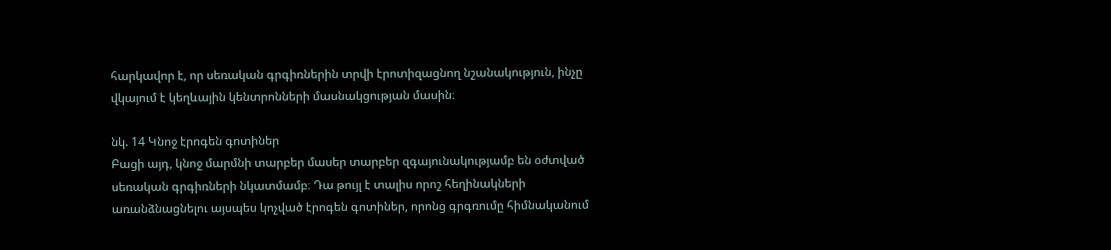հարկավոր է, որ սեռական գրգիռներին տրվի էրոտիզացնող նշանակություն, ինչը վկայում է կեղևային կենտրոնների մասնակցության մասին։

նկ. 14 Կնոջ էրոգեն գոտիներ
Բացի այդ, կնոջ մարմնի տարբեր մասեր տարբեր զգայունակությամբ են օժտված սեռական գրգիռների նկատմամբ։ Դա թույլ է տալիս որոշ հեղինակների առանձնացնելու այսպես կոչված էրոգեն գոտիներ, որոնց գրգռումը հիմնականում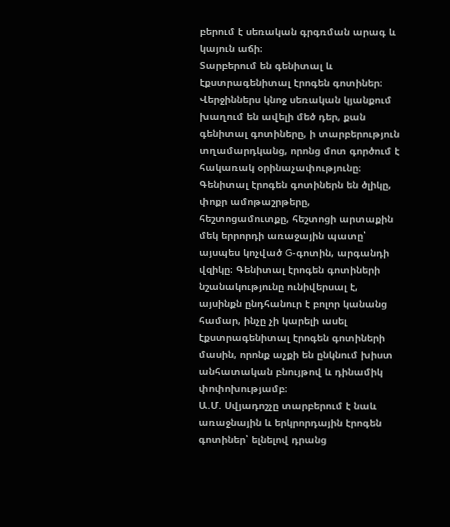բերում է սեռական գրգռման արագ և կայուն աճի։
Տարբերում են գենիտալ և էքստրագենիտալ էրոգեն գոտիներ։ Վերջիններս կնոջ սեռական կյանքում խաղում են ավելի մեծ դեր, քան գենիտալ գոտիները, ի տարբերություն տղամարդկանց, որոնց մոտ գործում է հակառակ օրինաչափությունը։ Գենիտալ էրոգեն գոտիներն են ծլիկը, փոքր ամոթաշրթերը, հեշտոցամուտքը, հեշտոցի արտաքին մեկ երրորդի առաջային պատը՝ այսպես կոչված G-գոտին, արգանդի վզիկը։ Գենիտալ էրոգեն գոտիների նշանակությունը ունիվերսալ է, այսինքն ընդհանուր է բոլոր կանանց համար, ինչը չի կարելի ասել էքստրագենիտալ էրոգեն գոտիների մասին, որոնք աչքի են ընկնում խիստ անհատական բնույթով և դինամիկ փոփոխությամբ։
Ա.Մ. Սվյադոշչը տարբերում է նաև առաջնային և երկրորդային էրոգեն գոտիներ՝ ելնելով դրանց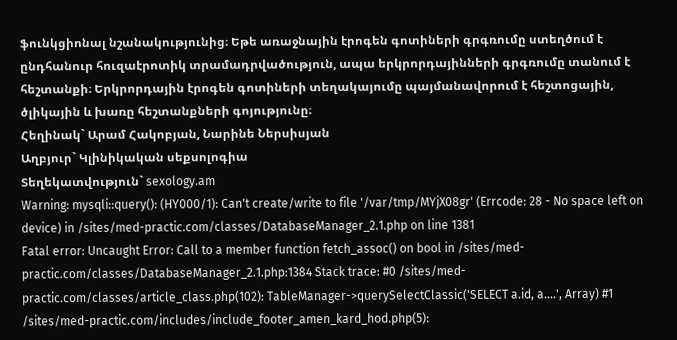ֆունկցիոնալ նշանակությունից։ Եթե առաջնային էրոգեն գոտիների գրգռումը ստեղծում է ընդհանուր հուզաէրոտիկ տրամադրվածություն, ապա երկրորդայինների գրգռումը տանում է հեշտանքի։ Երկրորդային էրոգեն գոտիների տեղակայումը պայմանավորում է հեշտոցային, ծլիկային և խառը հեշտանքների գոյությունը։
Հեղինակ` Արամ Հակոբյան, Նարինե Ներսիսյան
Աղբյուր` Կլինիկական սեքսոլոգիա
Տեղեկատվություն` sexology.am
Warning: mysqli::query(): (HY000/1): Can't create/write to file '/var/tmp/MYjX08gr' (Errcode: 28 - No space left on device) in /sites/med-practic.com/classes/DatabaseManager_2.1.php on line 1381
Fatal error: Uncaught Error: Call to a member function fetch_assoc() on bool in /sites/med-practic.com/classes/DatabaseManager_2.1.php:1384 Stack trace: #0 /sites/med-practic.com/classes/article_class.php(102): TableManager->querySelectClassic('SELECT a.id, a....', Array) #1 /sites/med-practic.com/includes/include_footer_amen_kard_hod.php(5):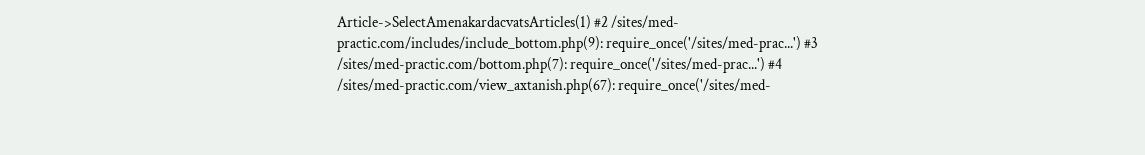Article->SelectAmenakardacvatsArticles(1) #2 /sites/med-practic.com/includes/include_bottom.php(9): require_once('/sites/med-prac...') #3 /sites/med-practic.com/bottom.php(7): require_once('/sites/med-prac...') #4 /sites/med-practic.com/view_axtanish.php(67): require_once('/sites/med-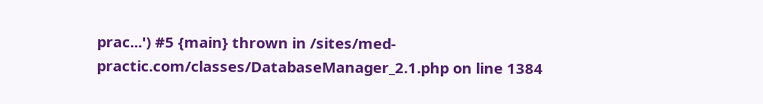prac...') #5 {main} thrown in /sites/med-practic.com/classes/DatabaseManager_2.1.php on line 1384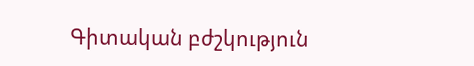Գիտական բժշկություն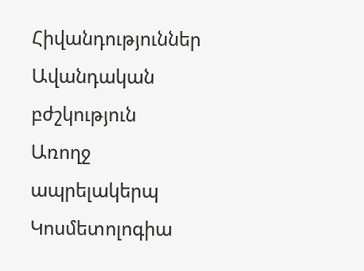Հիվանդություններ
Ավանդական բժշկություն
Առողջ ապրելակերպ
Կոսմետոլոգիա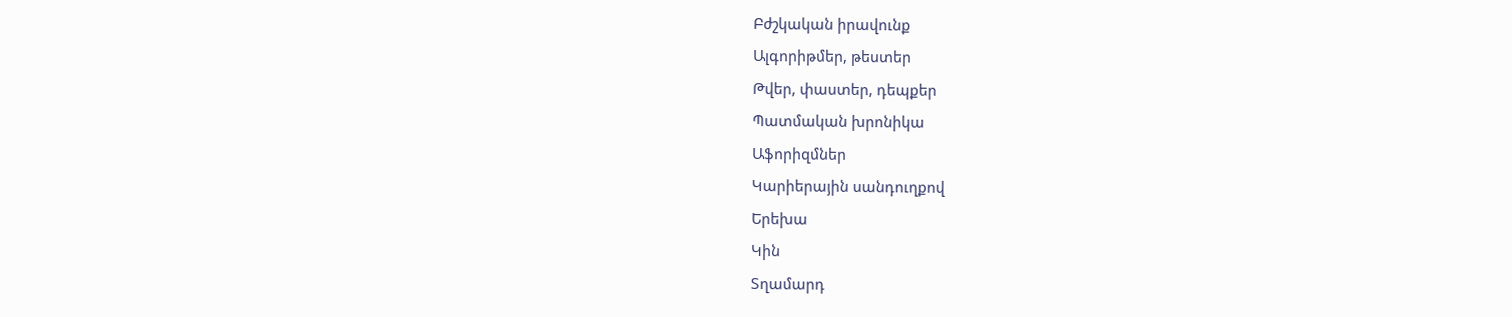Բժշկական իրավունք
Ալգորիթմեր, թեստեր
Թվեր, փաստեր, դեպքեր
Պատմական խրոնիկա
Աֆորիզմներ
Կարիերային սանդուղքով
Երեխա
Կին
Տղամարդ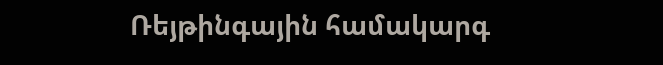Ռեյթինգային համակարգ